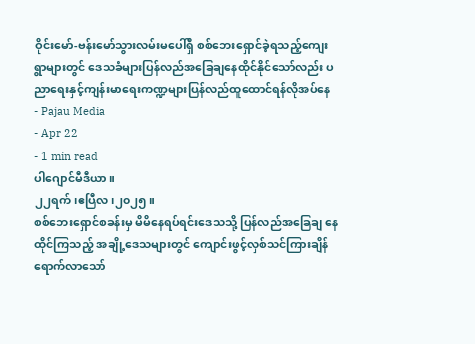ဝိုင်းမော်-ဗန်းမော်သွားလမ်းမပေါ်ရှိ စစ်ဘေးရှောင်ခဲ့ရသည့်ကျေးရွာများတွင် ဒေသခံများပြန်လည်အခြေချနေထိုင်နိုင်သော်လည်း ပညာရေးနှင့်ကျန်းမာရေးကဏ္ဍများပြန်လည်ထူထောင်ရန်လိုအပ်နေ
- Pajau Media
- Apr 22
- 1 min read
ပါဂျောင်မီဒီယာ။
၂၂ရက်၊ဧပြီလ၊၂၀၂၅။
စစ်ဘေးရှောင်စခန်းမှ မိမိနေရပ်ရင်းဒေသသို့ ပြန်လည်အခြေချ နေထိုင်ကြသည့် အချို့ဒေသများတွင် ကျောင်းဖွင့်လှစ်သင်ကြားချိန် ရောက်လာသော်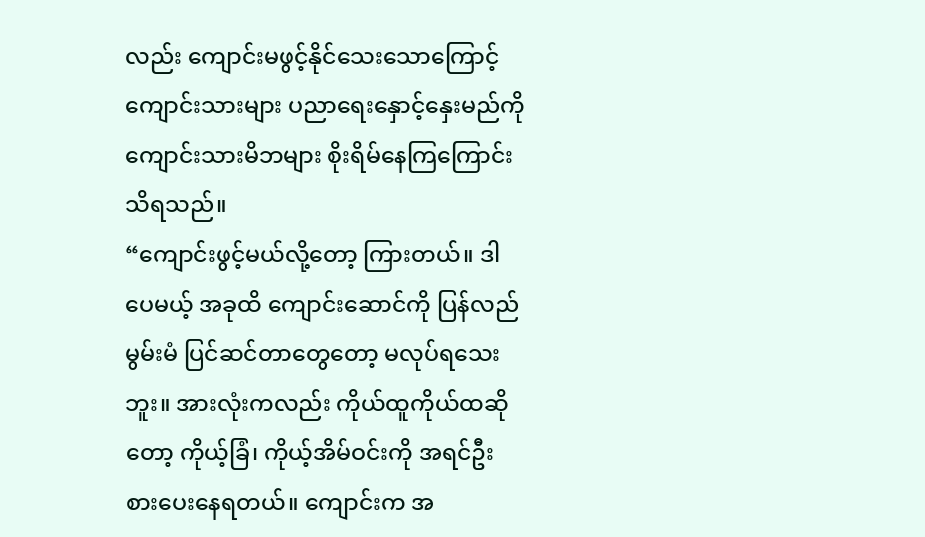လည်း ကျောင်းမဖွင့်နိုင်သေးသောကြောင့် ကျောင်းသားများ ပညာရေးနှောင့်နှေးမည်ကို ကျောင်းသားမိဘများ စိုးရိမ်နေကြကြောင်း သိရသည်။
“ကျောင်းဖွင့်မယ်လို့တော့ ကြားတယ်။ ဒါပေမယ့် အခုထိ ကျောင်းဆောင်ကို ပြန်လည်မွမ်းမံ ပြင်ဆင်တာတွေတော့ မလုပ်ရသေးဘူး။ အားလုံးကလည်း ကိုယ်ထူကိုယ်ထဆိုတော့ ကိုယ့်ခြံ၊ ကိုယ့်အိမ်ဝင်းကို အရင်ဦးစားပေးနေရတယ်။ ကျောင်းက အ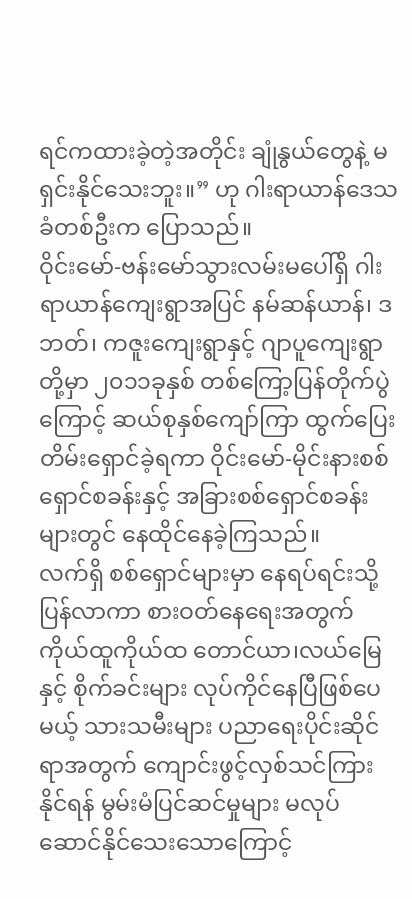ရင်ကထားခဲ့တဲ့အတိုင်း ချုံနွယ်တွေနဲ့ မရှင်းနိုင်သေးဘူး။” ဟု ဂါးရာယာန်ဒေသခံတစ်ဦးက ပြောသည်။
ဝိုင်းမော်-ဗန်းမော်သွားလမ်းမပေါ်ရှိ ဂါးရာယာန်ကျေးရွာအပြင် နမ်ဆန်ယာန်၊ ဒဘတ်၊ ကဇူးကျေးရွာနှင့် ဂျာပူကျေးရွာတို့မှာ ၂၀၁၁ခုနှစ် တစ်ကြော့ပြန်တိုက်ပွဲကြောင့် ဆယ်စုနှစ်ကျော်ကြာ ထွက်ပြေးတိမ်းရှောင်ခဲ့ရကာ ဝိုင်းမော်-မိုင်းနားစစ်ရှောင်စခန်းနှင့် အခြားစစ်ရှောင်စခန်းများတွင် နေထိုင်နေခဲ့ကြသည်။
လက်ရှိ စစ်ရှောင်များမှာ နေရပ်ရင်းသို့ပြန်လာကာ စားဝတ်နေရေးအတွက် ကိုယ်ထူကိုယ်ထ တောင်ယာ၊လယ်မြေနှင့် စိုက်ခင်းများ လုပ်ကိုင်နေပြီဖြစ်ပေမယ့် သားသမီးများ ပညာရေးပိုင်းဆိုင်ရာအတွက် ကျောင်းဖွင့်လှစ်သင်ကြားနိုင်ရန် မွမ်းမံပြင်ဆင်မှုများ မလုပ်ဆောင်နိုင်သေးသောကြောင့်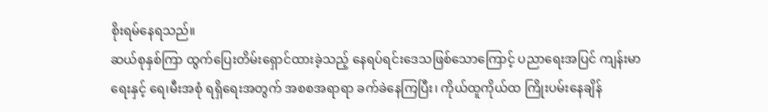စိုးရမ်နေရသည်။
ဆယ်စုနှစ်ကြာ ထွက်ပြေးတိမ်းရှောင်ထားခဲ့သည့် နေရပ်ရင်းဒေသဖြစ်သောကြောင့် ပညာရေးအပြင် ကျန်းမာရေးနှင့် ရေ၊မီးအစုံ ရရှိရေးအတွက် အစစအရာရာ ခက်ခဲနေကြပြီး၊ ကိုယ်ထူကိုယ်ထ ကြိုးပမ်းနေချိန်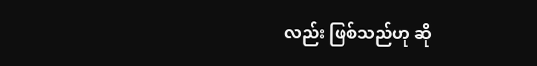လည်း ဖြစ်သည်ဟု ဆို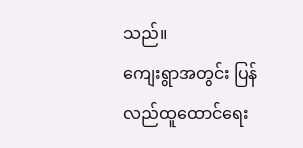သည်။
ကျေးရွာအတွင်း ပြန်လည်ထူထောင်ရေး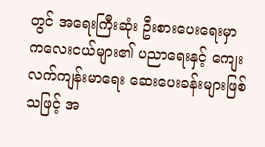တွင် အရေးကြီးဆုံး ဦးစားပေးရေးမှာ ကလေးငယ်များ၏ ပညာရေးနှင့် ကျေးလက်ကျန်းမာရေး ဆေးပေးခန်းများဖြစ်သဖြင့် အ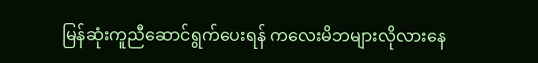မြန်ဆုံးကူညီဆောင်ရွက်ပေးရန် ကလေးမိဘများလိုလားနေ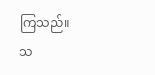ကြသည်။
သ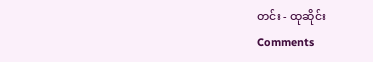တင်း - ထုဆိုင်း
Comments